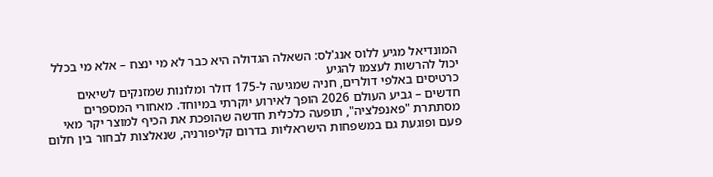המונדיאל מגיע ללוס אנג'לס: השאלה הגדולה היא כבר לא מי ינצח – אלא מי בכלל יכול להרשות לעצמו להגיע
כרטיסים באלפי דולרים, חניה שמגיעה ל-175 דולר ומלונות שמזנקים לשיאים חדשים – גביע העולם 2026 הופך לאירוע יוקרתי במיוחד. מאחורי המספרים מסתתרת "פאנפלציה", תופעה כלכלית חדשה שהופכת את הכיף למוצר יקר מאי פעם ופוגעת גם במשפחות הישראליות בדרום קליפורניה, שנאלצות לבחור בין חלום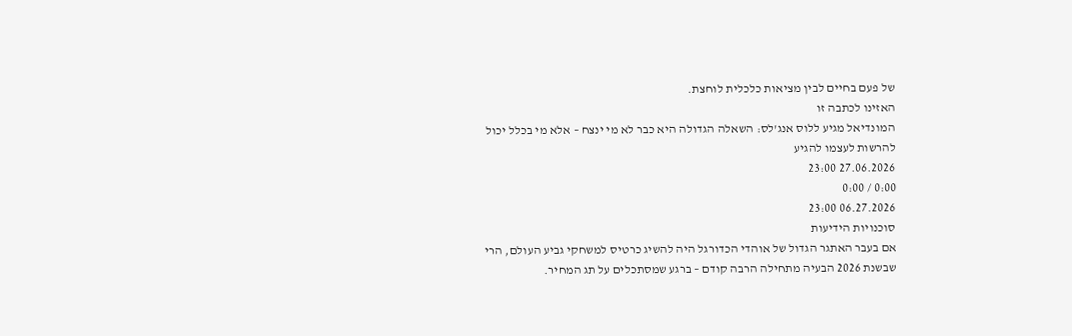של פעם בחיים לבין מציאות כלכלית לוחצת.
האזינו לכתבה זו
המונדיאל מגיע ללוס אנג'לס: השאלה הגדולה היא כבר לא מי ינצח – אלא מי בכלל יכול להרשות לעצמו להגיע
27.06.2026 23:00
0:00 / 0:00
06.27.2026 23:00
סוכנויות הידיעות
אם בעבר האתגר הגדול של אוהדי הכדורגל היה להשיג כרטיס למשחקי גביע העולם, הרי שבשנת 2026 הבעיה מתחילה הרבה קודם – ברגע שמסתכלים על תג המחיר.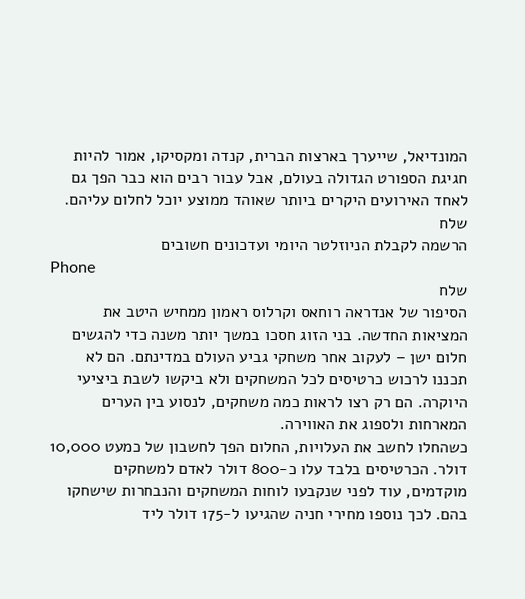המונדיאל, שייערך בארצות הברית, קנדה ומקסיקו, אמור להיות חגיגת הספורט הגדולה בעולם, אבל עבור רבים הוא כבר הפך גם לאחד האירועים היקרים ביותר שאוהד ממוצע יוכל לחלום עליהם.
שלח
הרשמה לקבלת הניוזלטר היומי ועדכונים חשובים
Phone
שלח
הסיפור של אנדראה רוחאס וקרלוס ראמון ממחיש היטב את המציאות החדשה. בני הזוג חסכו במשך יותר משנה כדי להגשים חלום ישן – לעקוב אחר משחקי גביע העולם במדינתם. הם לא תכננו לרכוש כרטיסים לכל המשחקים ולא ביקשו לשבת ביציעי היוקרה. הם רק רצו לראות כמה משחקים, לנסוע בין הערים המארחות ולספוג את האווירה.
כשהחלו לחשב את העלויות, החלום הפך לחשבון של כמעט 10,000 דולר. הכרטיסים בלבד עלו כ-800 דולר לאדם למשחקים מוקדמים, עוד לפני שנקבעו לוחות המשחקים והנבחרות שישחקו בהם. לכך נוספו מחירי חניה שהגיעו ל-175 דולר ליד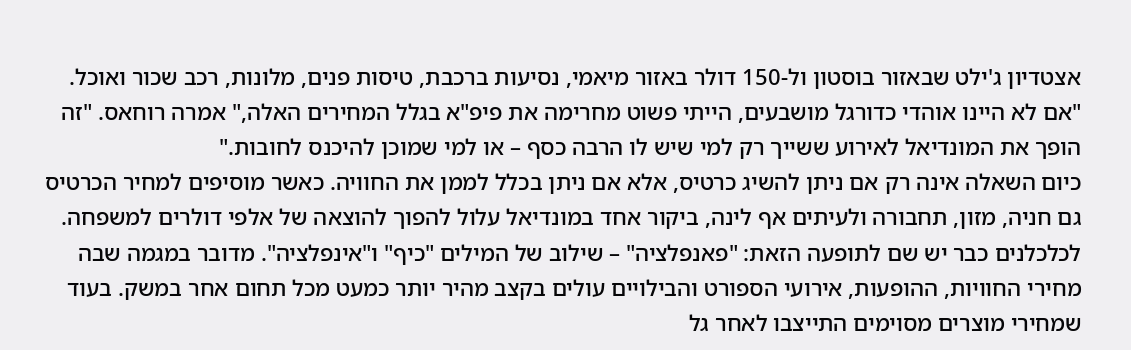אצטדיון ג'ילט שבאזור בוסטון ול-150 דולר באזור מיאמי, נסיעות ברכבת, טיסות פנים, מלונות, רכב שכור ואוכל.
"אם לא היינו אוהדי כדורגל מושבעים, הייתי פשוט מחרימה את פיפ"א בגלל המחירים האלה," אמרה רוחאס. "זה הופך את המונדיאל לאירוע ששייך רק למי שיש לו הרבה כסף – או למי שמוכן להיכנס לחובות."
כיום השאלה אינה רק אם ניתן להשיג כרטיס, אלא אם ניתן בכלל לממן את החוויה. כאשר מוסיפים למחיר הכרטיס גם חניה, מזון, תחבורה ולעיתים אף לינה, ביקור אחד במונדיאל עלול להפוך להוצאה של אלפי דולרים למשפחה.
לכלכלנים כבר יש שם לתופעה הזאת: "פאנפלציה" – שילוב של המילים "כיף" ו"אינפלציה". מדובר במגמה שבה מחירי החוויות, ההופעות, אירועי הספורט והבילויים עולים בקצב מהיר יותר כמעט מכל תחום אחר במשק. בעוד שמחירי מוצרים מסוימים התייצבו לאחר גל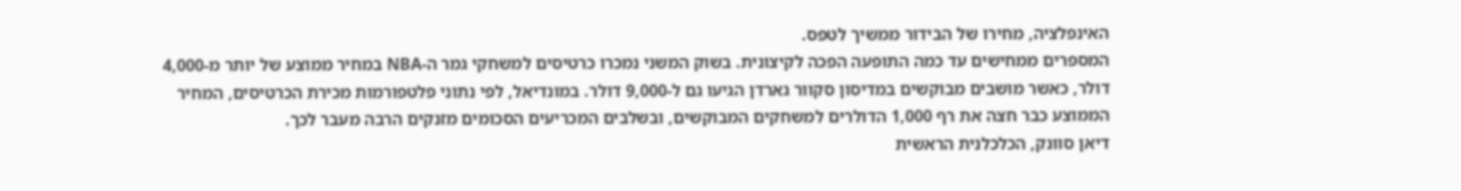האינפלציה, מחירו של הבידור ממשיך לטפס.
המספרים ממחישים עד כמה התופעה הפכה לקיצונית. בשוק המשני נמכרו כרטיסים למשחקי גמר ה-NBA במחיר ממוצע של יותר מ-4,000 דולר, כאשר מושבים מבוקשים במדיסון סקוור גארדן הגיעו גם ל-9,000 דולר. במונדיאל, לפי נתוני פלטפורמות מכירת הכרטיסים, המחיר הממוצע כבר חצה את רף 1,000 הדולרים למשחקים המבוקשים, ובשלבים המכריעים הסכומים מזנקים הרבה מעבר לכך.
דיאן סוונק, הכלכלנית הראשית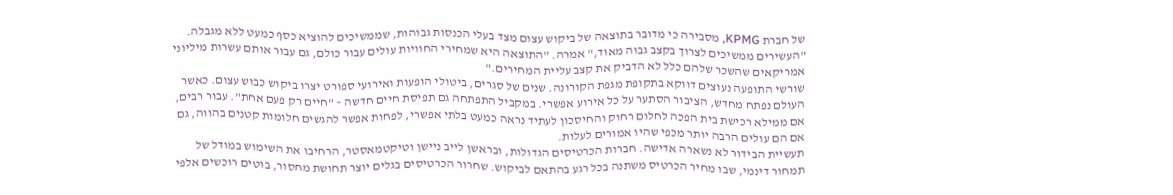של חברת KPMG, מסבירה כי מדובר בתוצאה של ביקוש עצום מצד בעלי הכנסות גבוהות, שממשיכים להוציא כסף כמעט ללא מגבלה. "העשירים ממשיכים לצרוך בקצב גבוה מאוד," אמרה. "התוצאה היא שמחירי החוויות עולים עבור כולם, גם עבור אותם עשרות מיליוני אמריקאים שהשכר שלהם כלל לא הדביק את קצב עליית המחירים."
שורשי התופעה נעוצים דווקא בתקופת מגפת הקורונה. שנים של סגרים, ביטולי הופעות ואירועי ספורט יצרו ביקוש כבוש עצום. כאשר העולם נפתח מחדש, הציבור הסתער על כל אירוע אפשרי. במקביל התפתחה גם תפיסת חיים חדשה – "חיים רק פעם אחת". עבור רבים, אם ממילא רכישת בית הפכה לחלום רחוק והחיסכון לעתיד נראה כמעט בלתי אפשרי, לפחות אפשר להגשים חלומות קטנים בהווה, גם אם הם עולים הרבה יותר מכפי שהיו אמורים לעלות.
תעשיית הבידור לא נשארה אדישה. חברות הכרטיסים הגדולות, ובראשן לייב ניישן וטיקטמאסטר, הרחיבו את השימוש במודל של תמחור דינמי, שבו מחיר הכרטיס משתנה בכל רגע בהתאם לביקוש. שחרור הכרטיסים בגלים יוצר תחושת מחסור, בוטים רוכשים אלפי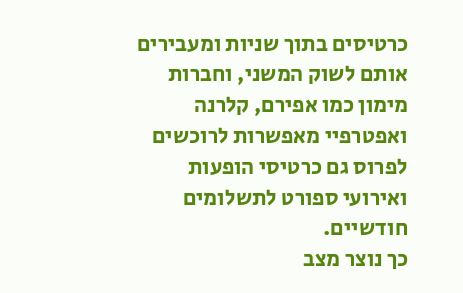כרטיסים בתוך שניות ומעבירים אותם לשוק המשני, וחברות מימון כמו אפירם, קלרנה ואפטרפיי מאפשרות לרוכשים לפרוס גם כרטיסי הופעות ואירועי ספורט לתשלומים חודשיים.
כך נוצר מצב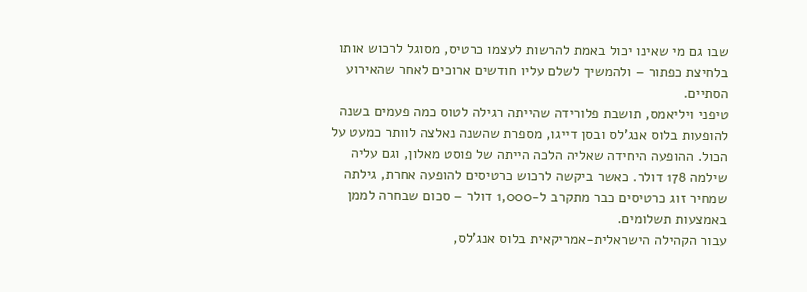שבו גם מי שאינו יכול באמת להרשות לעצמו כרטיס, מסוגל לרכוש אותו בלחיצת כפתור – ולהמשיך לשלם עליו חודשים ארוכים לאחר שהאירוע הסתיים.
טיפני ויליאמס, תושבת פלורידה שהייתה רגילה לטוס כמה פעמים בשנה להופעות בלוס אנג'לס ובסן דייגו, מספרת שהשנה נאלצה לוותר כמעט על הכול. ההופעה היחידה שאליה הלכה הייתה של פוסט מאלון, וגם עליה שילמה 178 דולר. כאשר ביקשה לרכוש כרטיסים להופעה אחרת, גילתה שמחיר זוג כרטיסים כבר מתקרב ל-1,000 דולר – סכום שבחרה לממן באמצעות תשלומים.
עבור הקהילה הישראלית-אמריקאית בלוס אנג'לס,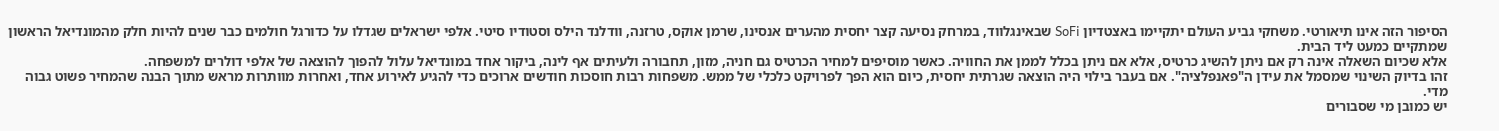הסיפור הזה אינו תיאורטי. משחקי גביע העולם יתקיימו באצטדיון SoFi שבאינגלווד, במרחק נסיעה קצר יחסית מהערים אנסינו, שרמן אוקס, טרזנה, וודלנד הילס וסטודיו סיטי. אלפי ישראלים שגדלו על כדורגל חולמים כבר שנים להיות חלק מהמונדיאל הראשון שמתקיים כמעט ליד הבית.
אלא שכיום השאלה אינה רק אם ניתן להשיג כרטיס, אלא אם ניתן בכלל לממן את החוויה. כאשר מוסיפים למחיר הכרטיס גם חניה, מזון, תחבורה ולעיתים אף לינה, ביקור אחד במונדיאל עלול להפוך להוצאה של אלפי דולרים למשפחה.
זהו בדיוק השינוי שמסמל את עידן ה"פאנפלציה". אם בעבר בילוי היה הוצאה שגרתית יחסית, כיום הוא הפך לפרויקט כלכלי של ממש. משפחות רבות חוסכות חודשים ארוכים כדי להגיע לאירוע אחד, ואחרות מוותרות מראש מתוך הבנה שהמחיר פשוט גבוה מדי.
יש כמובן מי שסבורים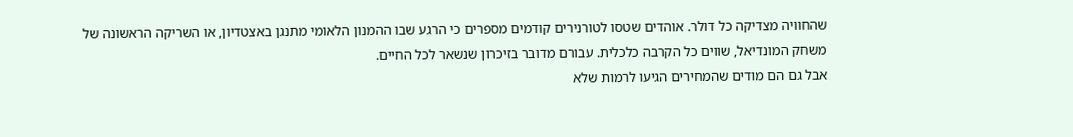שהחוויה מצדיקה כל דולר. אוהדים שטסו לטורנירים קודמים מספרים כי הרגע שבו ההמנון הלאומי מתנגן באצטדיון, או השריקה הראשונה של משחק המונדיאל, שווים כל הקרבה כלכלית. עבורם מדובר בזיכרון שנשאר לכל החיים.
אבל גם הם מודים שהמחירים הגיעו לרמות שלא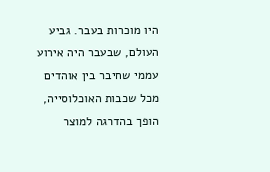היו מוכרות בעבר. גביע העולם, שבעבר היה אירוע עממי שחיבר בין אוהדים מכל שכבות האוכלוסייה, הופך בהדרגה למוצר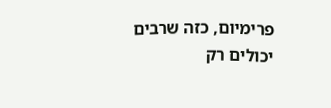פרימיום, כזה שרבים יכולים רק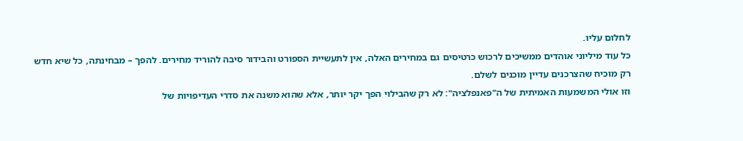לחלום עליו.
כל עוד מיליוני אוהדים ממשיכים לרכוש כרטיסים גם במחירים האלה, אין לתעשיית הספורט והבידור סיבה להוריד מחירים. להפך – מבחינתה, כל שיא חדש רק מוכיח שהצרכנים עדיין מוכנים לשלם.
וזו אולי המשמעות האמיתית של ה"פאנפלציה": לא רק שהבילוי הפך יקר יותר, אלא שהוא משנה את סדרי העדיפויות של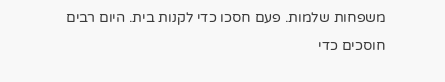משפחות שלמות. פעם חסכו כדי לקנות בית. היום רבים חוסכים כדי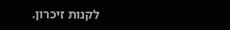לקנות זיכרון.